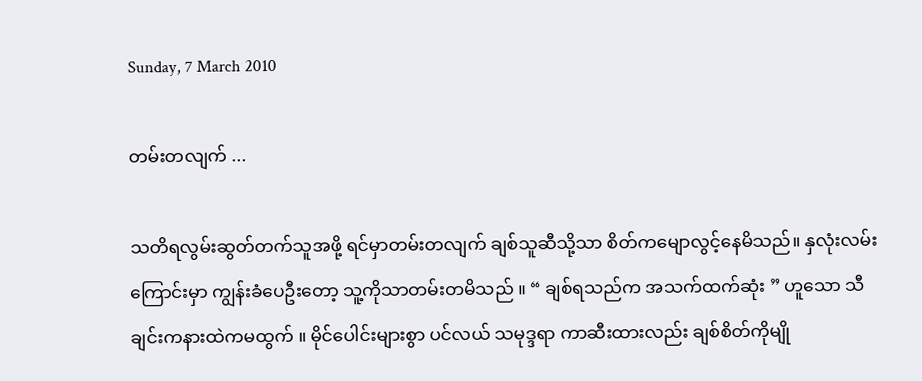Sunday, 7 March 2010

တမ်းတလျက် ...

သတိရလွမ်းဆွတ်တက်သူအဖို့ ရင်မှာတမ်းတလျက် ချစ်သူဆီသို့သာ စိတ်ကမျောလွင့်နေမိသည်။ နှလုံးလမ်းကြောင်းမှာ ကျွန်းခံပေဦးတော့ သူ့ကိုသာတမ်းတမိသည် ။ “ ချစ်ရသည်က အသက်ထက်ဆုံး ” ဟူသော သီချင်းကနားထဲကမထွက် ။ မိုင်ပေါင်းများစွာ ပင်လယ် သမုဒ္ဒရာ ကာဆီးထားလည်း ချစ်စိတ်ကိုမျို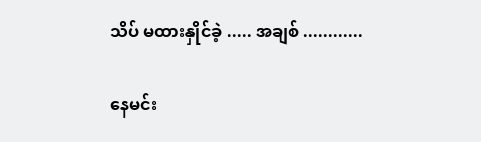သိပ် မထားနှိုင်ခဲ့ ..... အချစ် ............

နေမင်း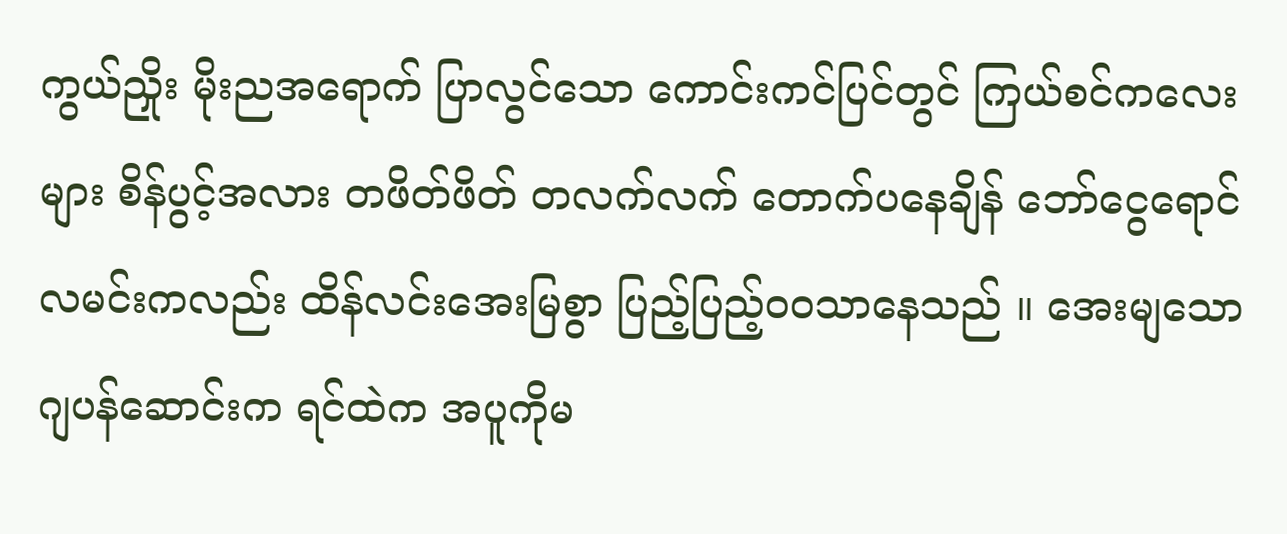ကွယ်ညှိုး မိုးညအရောက် ပြာလွင်သော ကောင်းကင်ပြင်တွင် ကြယ်စင်ကလေးများ စိန်ပွင့်အလား တဖိတ်ဖိတ် တလက်လက် တောက်ပနေချိန် ဘော်ငွေရောင်လမင်းကလည်း ထိန်လင်းအေးမြစွာ ပြည့်ပြည့်ဝဝသာနေသည် ။ အေးမျသော ဂျပန်ဆောင်းက ရင်ထဲက အပူကိုမ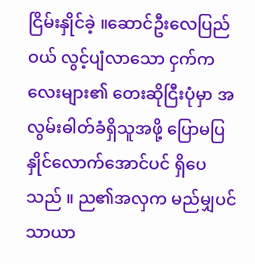ငြိမ်းနှိုင်ခဲ့ ။ဆောင်ဦးလေပြည်ဝယ် လွင့်ပျံလာသော ငှက်ကလေးများ၏ တေးဆိုငြီးပုံမှာ အလွမ်းဓါတ်ခံရှိသူအဖို့ ပြောမပြနှိုင်လောက်အောင်ပင် ရှိပေသည် ။ ည၏အလှက မည်မျှပင် သာယာ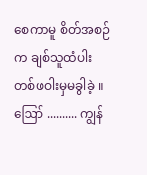စေကာမူ စိတ်အစဉ်က ချစ်သူထံပါး တစ်ဖဝါးမှမခွါခဲ့ ။
ဪ .......... ကျွန်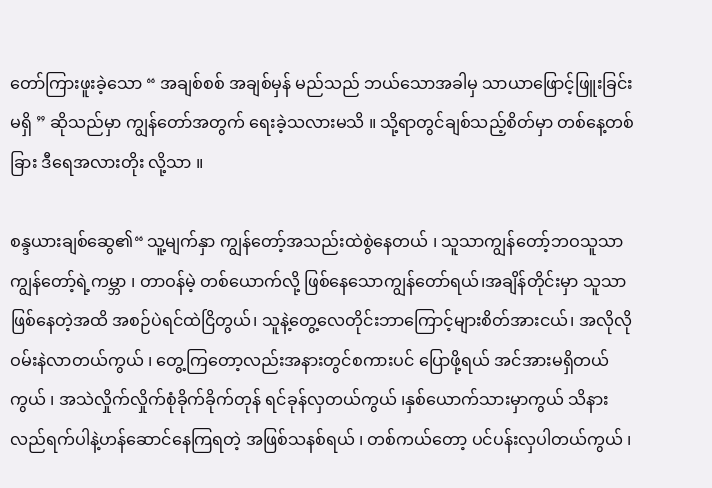တော်ကြားဖူးခဲ့သော “ အချစ်စစ် အချစ်မှန် မည်သည် ဘယ်သောအခါမှ သာယာဖြောင့်ဖြူးခြင်းမရှိ ” ဆိုသည်မှာ ကျွန်တော်အတွက် ရေးခဲ့သလားမသိ ။ သို့ရာတွင်ချစ်သည့်စိတ်မှာ တစ်နေ့တစ်ခြား ဒီရေအလားတိုး လို့သာ ။

စန္ဒယားချစ်ဆွေ၏“ သူ့မျက်နှာ ကျွန်တော့်အသည်းထဲစွဲနေတယ် ၊ သူသာကျွန်တော့်ဘဝသူသာကျွန်တော့်ရဲ့ကမ္ဘာ ၊ တာဝန်မဲ့ တစ်ယောက်လို့ ဖြစ်နေသောကျွန်တော်ရယ်၊အချိန်တိုင်းမှာ သူသာဖြစ်နေတဲ့အထိ အစဉ်ပဲရင်ထဲငြိတွယ်၊ သူနဲ့တွေ့လေတိုင်းဘာကြောင့်များစိတ်အားငယ်၊ အလိုလို ဝမ်းနဲလာတယ်ကွယ် ၊ တွေ့ကြတော့လည်းအနားတွင်စကားပင် ပြောဖို့ရယ် အင်အားမရှိတယ်ကွယ် ၊ အသဲလှိုက်လှိုက်စုံခိုက်ခိုက်တုန် ရင်ခုန်လှတယ်ကွယ် ၊နှစ်ယောက်သားမှာကွယ် သိနားလည်ရက်ပါနဲ့ဟန်ဆောင်နေကြရတဲ့ အဖြစ်သနစ်ရယ် ၊ တစ်ကယ်တော့ ပင်ပန်းလှပါတယ်ကွယ် ၊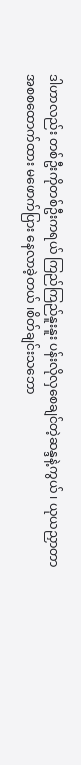ဒါဟာလည်း တစ်ဦးကိုတစ်ဦးကရယ် ကြည်ကြည်နူးနူး ပန်းလိုလှစေချင်တဲ့ဆန္ဒနဲ့ကွယ် ၊ ယုယညှာတာ အစစထောက်ထား မဖောက်ပြား နေလာခဲ့တယ် ၊စိတ်ချင်းသဘော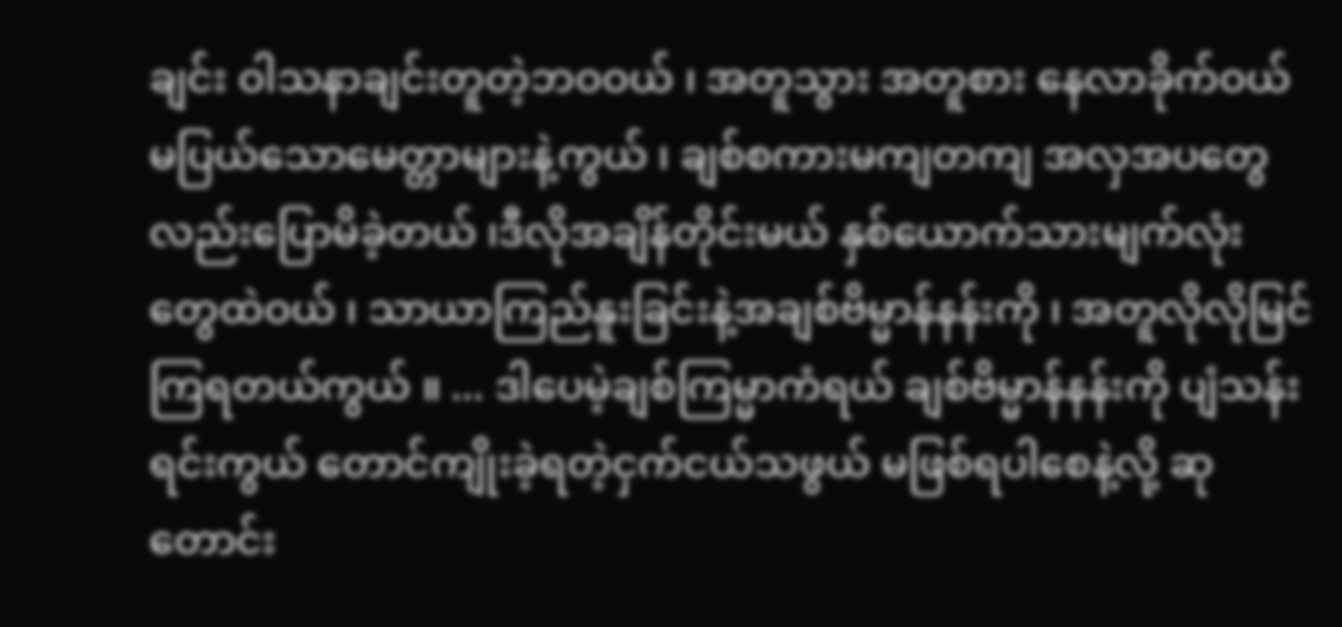ချင်း ဝါသနာချင်းတူတဲ့ဘဝဝယ် ၊ အတူသွား အတူစား နေလာခိုက်ဝယ်မပြယ်သောမေတ္တာများနဲ့ကွယ် ၊ ချစ်စကားမကျတကျ အလှအပတွေလည်းပြောမိခဲ့တယ် ၊ဒီလိုအချိန်တိုင်းမယ် နှစ်ယောက်သားမျက်လုံးတွေထဲဝယ် ၊ သာယာကြည်နူးခြင်းနဲ့အချစ်ဗိမ္မာန်နန်းကို ၊ အတူလိုလိုမြင်ကြရတယ်ကွယ် ။ ... ဒါပေမဲ့ချစ်ကြမ္မာကံရယ် ချစ်ဗိမ္မာန်နန်းကို ပျံသန်းရင်းကွယ် တောင်ကျိုးခဲ့ရတဲ့ငှက်ငယ်သဖွယ် မဖြစ်ရပါစေနဲ့လို့ ဆုတောင်း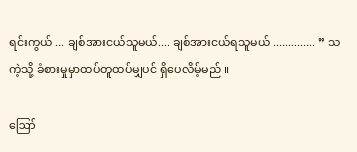ရင်းကွယ် ... ချစ်အားငယ်သူမယ်.... ချစ်အားငယ်ရသူမယ် .............. ” သကဲ့သို့ ခံစားမှုမှာထပ်တူထပ်မျှပင် ရှိပေလိမ့်မည် ။

ဪ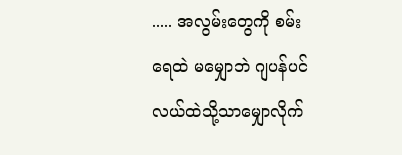..... အလွမ်းတွေကို စမ်းရေထဲ မမျှောဘဲ ဂျပန်ပင်လယ်ထဲသို့သာမျှောလိုက်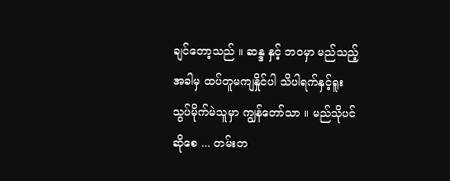ချင်တော့သည် ။ ဆန္ဒ နှင့် ဘဝမှာ မည်သည့်အခါမှ ထပ်တူမကျနှိုင်ပါ သိပါရက်နှင့်ရူးသွပ်မိုက်မဲသူမှာ ကျွန်တော်သာ ။ မည်သိုပင်ဆိုစေ ... တမ်းတ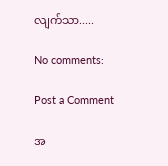လျက်သာ.....

No comments:

Post a Comment

အ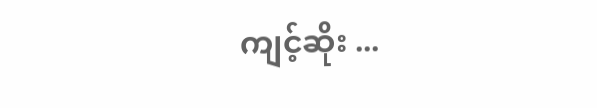ကျင့်ဆိုး ...